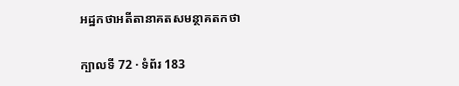អដ្ឋកថាអតីតានាគតសមន្ថាគតកថា

ក្បាលទី 72 · ទំព័រ 183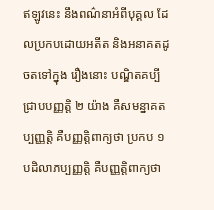ឥឡូវនេះ នឹងពណ៌នាអំពីបុគ្គល ដែលប្រកបដោយអតីត និងអនាគតដូចតទៅក្នុង រឿងនោះ បណ្ឌិតគប្បីជ្រាបបញ្ញត្តិ ២ យ៉ាង គឺសមន្នាគតប្បញ្ញត្តិ គឺបញ្ញត្តិពាក្យថា ប្រកប ១ បដិលាភប្បញ្ញត្តិ គឺបញ្ញត្តិពាក្យថា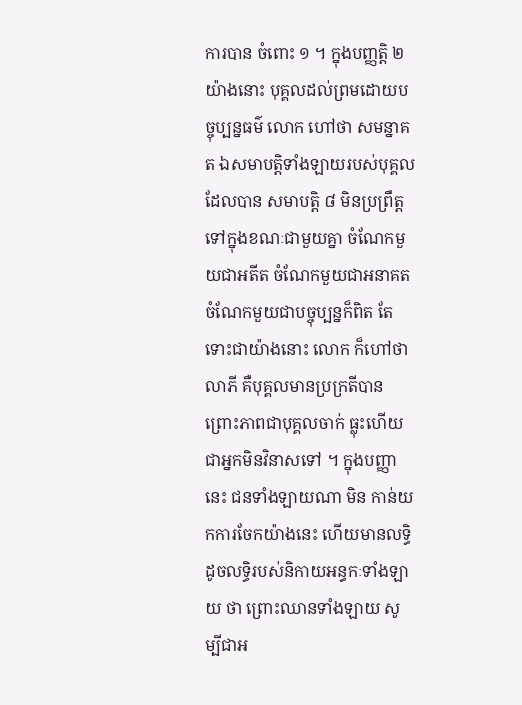ការបាន ចំពោះ ១ ។ ក្នុងបញ្ញត្តិ ២ យ៉ាងនោះ បុគ្គលដល់ព្រមដោយបច្ចុប្បន្នធម៌ លោក ហៅថា សមន្នាគត ឯសមាបត្តិទាំងឡាយរបស់បុគ្គលដែលបាន សមាបត្តិ ៨ មិនប្រព្រឹត្តទៅក្នុងខណៈជាមួយគ្នា ចំណែកមួយជាអតីត ចំណែកមួយជាអនាគត ចំណែកមួយជាបច្ចុប្បន្នក៏ពិត តែទោះជាយ៉ាងនោះ លោក ក៏ហៅថា លាភី គឺបុគ្គលមានប្រក្រតីបាន ព្រោះភាពជាបុគ្គលចាក់ ធ្លុះហើយ ជាអ្នកមិនវិនាសទៅ ។ ក្នុងបញ្ញានេះ ជនទាំងឡាយណា មិន កាន់យកការចែកយ៉ាងនេះ ហើយមានលទ្ធិ ដូចលទ្ធិរបស់និកាយអន្ធកៈទាំងឡាយ ថា ព្រោះឈានទាំងឡាយ សូម្បីជាអ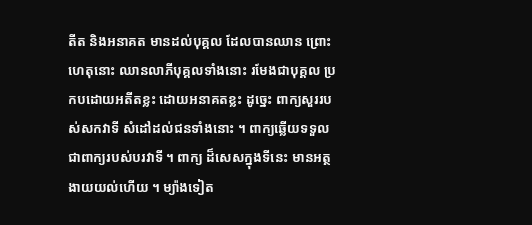តីត និងអនាគត មានដល់បុគ្គល ដែលបានឈាន ព្រោះហេតុនោះ ឈានលាភីបុគ្គលទាំងនោះ រមែងជាបុគ្គល ប្រកបដោយអតីតខ្លះ ដោយអនាគតខ្លះ ដូច្នេះ ពាក្យសួររបស់សកវាទី សំដៅដល់ជនទាំងនោះ ។ ពាក្យឆ្លើយទទួល ជាពាក្យរបស់បរវាទី ។ ពាក្យ ដ៏សេសក្នុងទីនេះ មានអត្ថងាយយល់ហើយ ។ ម្យ៉ាងទៀត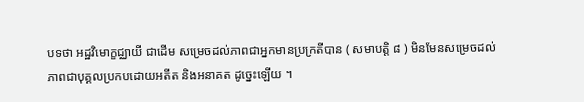បទថា អដ្ឋវិមោក្ខជ្ឈាយី ជាដើម សម្រេចដល់ភាពជាអ្នកមានប្រក្រតីបាន ( សមាបត្តិ ៨ ) មិនមែនសម្រេចដល់ភាពជាបុគ្គលប្រកបដោយអតីត និងអនាគត ដូច្នេះឡើយ ។